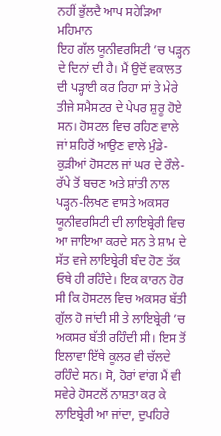ਨਹੀਂ ਭੁੱਲਦੈ ਆਪ ਸਹੇੜਿਆ ਮਹਿਮਾਨ
ਇਹ ਗੱਲ ਯੂਨੀਵਰਸਿਟੀ ’ਚ ਪੜ੍ਹਨ ਦੇ ਦਿਨਾਂ ਦੀ ਹੈ। ਮੈਂ ਉਦੋਂ ਵਕਾਲਤ ਦੀ ਪੜ੍ਹਾਈ ਕਰ ਰਿਹਾ ਸਾਂ ਤੇ ਮੇਰੇ ਤੀਜੇ ਸਮੈਸਟਰ ਦੇ ਪੇਪਰ ਸ਼ੁਰੂ ਹੋਏ ਸਨ। ਹੋਸਟਲ ਵਿਚ ਰਹਿਣ ਵਾਲੇ ਜਾਂ ਸ਼ਹਿਰੋਂ ਆਉਣ ਵਾਲੇ ਮੁੰਡੇ-ਕੁੜੀਆਂ ਹੋਸਟਲ ਜਾਂ ਘਰ ਦੇ ਰੌਲੇ-ਰੱਪੇ ਤੋਂ ਬਚਣ ਅਤੇ ਸ਼ਾਂਤੀ ਨਾਲ ਪੜ੍ਹਨ-ਲਿਖਣ ਵਾਸਤੇ ਅਕਸਰ ਯੂਨੀਵਰਸਿਟੀ ਦੀ ਲਾਇਬ੍ਰੇਰੀ ਵਿਚ ਆ ਜਾਇਆ ਕਰਦੇ ਸਨ ਤੇ ਸ਼ਾਮ ਦੇ ਸੱਤ ਵਜੇ ਲਾਇਬ੍ਰੇਰੀ ਬੰਦ ਹੋਣ ਤੱਕ ਓਥੇ ਹੀ ਰਹਿੰਦੇ। ਇਕ ਕਾਰਨ ਹੋਰ ਸੀ ਕਿ ਹੋਸਟਲ ਵਿਚ ਅਕਸਰ ਬੱਤੀ ਗੁੱਲ ਹੋ ਜਾਂਦੀ ਸੀ ਤੇ ਲਾਇਬ੍ਰੇਰੀ ’ਚ ਅਕਸਰ ਬੱਤੀ ਰਹਿੰਦੀ ਸੀ। ਇਸ ਤੋਂ ਇਲਾਵਾ ਇੱਥੇ ਕੂਲਰ ਵੀ ਚੱਲਦੇ ਰਹਿੰਦੇ ਸਨ। ਸੋ, ਹੋਰਾਂ ਵਾਂਗ ਮੈਂ ਵੀ ਸਵੇਰੇ ਹੋਸਟਲੋਂ ਨਾਸ਼ਤਾ ਕਰ ਕੇ ਲਾਇਬ੍ਰੇਰੀ ਆ ਜਾਂਦਾ, ਦੁਪਹਿਰੇ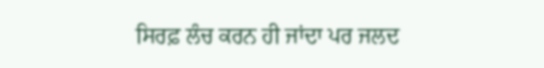ਸਿਰਫ਼ ਲੰਚ ਕਰਨ ਹੀ ਜਾਂਦਾ ਪਰ ਜਲਦ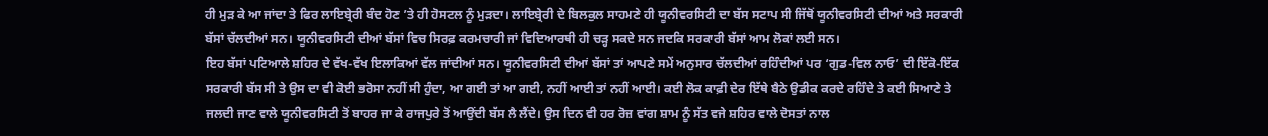ਹੀ ਮੁੜ ਕੇ ਆ ਜਾਂਦਾ ਤੇ ਫਿਰ ਲਾਇਬ੍ਰੇਰੀ ਬੰਦ ਹੋਣ ’ਤੇ ਹੀ ਹੋਸਟਲ ਨੂੰ ਮੁੜਦਾ। ਲਾਇਬ੍ਰੇਰੀ ਦੇ ਬਿਲਕੁਲ ਸਾਹਮਣੇ ਹੀ ਯੂਨੀਵਰਸਿਟੀ ਦਾ ਬੱਸ ਸਟਾਪ ਸੀ ਜਿੱਥੋਂ ਯੂਨੀਵਰਸਿਟੀ ਦੀਆਂ ਅਤੇ ਸਰਕਾਰੀ ਬੱਸਾਂ ਚੱਲਦੀਆਂ ਸਨ। ਯੂਨੀਵਰਸਿਟੀ ਦੀਆਂ ਬੱਸਾਂ ਵਿਚ ਸਿਰਫ਼ ਕਰਮਚਾਰੀ ਜਾਂ ਵਿਦਿਆਰਥੀ ਹੀ ਚੜ੍ਹ ਸਕਦੇ ਸਨ ਜਦਕਿ ਸਰਕਾਰੀ ਬੱਸਾਂ ਆਮ ਲੋਕਾਂ ਲਈ ਸਨ।
ਇਹ ਬੱਸਾਂ ਪਟਿਆਲੇ ਸ਼ਹਿਰ ਦੇ ਵੱਖ-ਵੱਖ ਇਲਾਕਿਆਂ ਵੱਲ ਜਾਂਦੀਆਂ ਸਨ। ਯੂਨੀਵਰਸਿਟੀ ਦੀਆਂ ਬੱਸਾਂ ਤਾਂ ਆਪਣੇ ਸਮੇਂ ਅਨੁਸਾਰ ਚੱਲਦੀਆਂ ਰਹਿੰਦੀਆਂ ਪਰ ‘ਗੁਡ-ਵਿਲ ਨਾਓ’ ਦੀ ਇੱਕੋ-ਇੱਕ ਸਰਕਾਰੀ ਬੱਸ ਸੀ ਤੇ ਉਸ ਦਾ ਵੀ ਕੋਈ ਭਰੋਸਾ ਨਹੀਂ ਸੀ ਹੁੰਦਾ, ਆ ਗਈ ਤਾਂ ਆ ਗਈ, ਨਹੀਂ ਆਈ ਤਾਂ ਨਹੀਂ ਆਈ। ਕਈ ਲੋਕ ਕਾਫ਼ੀ ਦੇਰ ਇੱਥੇ ਬੈਠੇ ਉਡੀਕ ਕਰਦੇ ਰਹਿੰਦੇ ਤੇ ਕਈ ਸਿਆਣੇ ਤੇ ਜਲਦੀ ਜਾਣ ਵਾਲੇ ਯੂਨੀਵਰਸਿਟੀ ਤੋਂ ਬਾਹਰ ਜਾ ਕੇ ਰਾਜਪੁਰੇ ਤੋਂ ਆਉਂਦੀ ਬੱਸ ਲੈ ਲੈਂਦੇ। ਉਸ ਦਿਨ ਵੀ ਹਰ ਰੋਜ਼ ਵਾਂਗ ਸ਼ਾਮ ਨੂੰ ਸੱਤ ਵਜੇ ਸ਼ਹਿਰ ਵਾਲੇ ਦੋਸਤਾਂ ਨਾਲ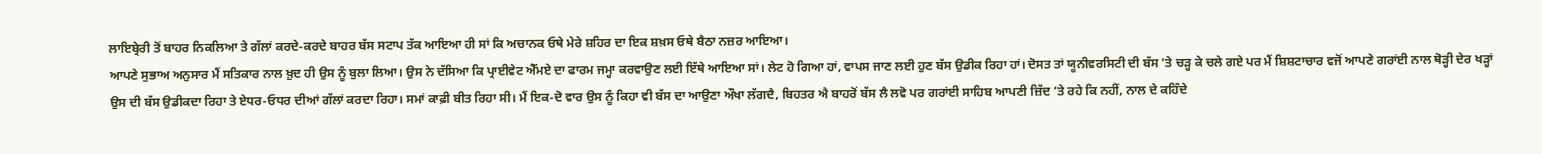ਲਾਇਬ੍ਰੇਰੀ ਤੋਂ ਬਾਹਰ ਨਿਕਲਿਆ ਤੇ ਗੱਲਾਂ ਕਰਦੇ-ਕਰਦੇ ਬਾਹਰ ਬੱਸ ਸਟਾਪ ਤੱਕ ਆਇਆ ਹੀ ਸਾਂ ਕਿ ਅਚਾਨਕ ਓਥੇ ਮੇਰੇ ਸ਼ਹਿਰ ਦਾ ਇਕ ਸ਼ਖ਼ਸ ਓਥੇ ਬੈਠਾ ਨਜ਼ਰ ਆਇਆ।
ਆਪਣੇ ਸੁਭਾਅ ਅਨੁਸਾਰ ਮੈਂ ਸਤਿਕਾਰ ਨਾਲ ਖ਼ੁਦ ਹੀ ਉਸ ਨੂੰ ਬੁਲਾ ਲਿਆ। ਉਸ ਨੇ ਦੱਸਿਆ ਕਿ ਪ੍ਰਾਈਵੇਟ ਐੱਮਏ ਦਾ ਫਾਰਮ ਜਮ੍ਹਾ ਕਰਵਾਉਣ ਲਈ ਇੱਥੇ ਆਇਆ ਸਾਂ। ਲੇਟ ਹੋ ਗਿਆ ਹਾਂ, ਵਾਪਸ ਜਾਣ ਲਈ ਹੁਣ ਬੱਸ ਉਡੀਕ ਰਿਹਾ ਹਾਂ। ਦੋਸਤ ਤਾਂ ਯੂਨੀਵਰਸਿਟੀ ਦੀ ਬੱਸ ’ਤੇ ਚੜ੍ਹ ਕੇ ਚਲੇ ਗਏ ਪਰ ਮੈਂ ਸ਼ਿਸ਼ਟਾਚਾਰ ਵਜੋਂ ਆਪਣੇ ਗਰਾਂਈ ਨਾਲ ਥੋੜ੍ਹੀ ਦੇਰ ਖੜ੍ਹਾਂ ਉਸ ਦੀ ਬੱਸ ਉਡੀਕਦਾ ਰਿਹਾ ਤੇ ਏਧਰ-ਓਧਰ ਦੀਆਂ ਗੱਲਾਂ ਕਰਦਾ ਰਿਹਾ। ਸਮਾਂ ਕਾਫ਼ੀ ਬੀਤ ਰਿਹਾ ਸੀ। ਮੈਂ ਇਕ-ਦੋ ਵਾਰ ਉਸ ਨੂੰ ਕਿਹਾ ਵੀ ਬੱਸ ਦਾ ਆਉਣਾ ਔਖਾ ਲੱਗਦੈ, ਬਿਹਤਰ ਐ ਬਾਹਰੋਂ ਬੱਸ ਲੈ ਲਵੋ ਪਰ ਗਰਾਂਈ ਸਾਹਿਬ ਆਪਣੀ ਜ਼ਿੱਦ ’ਤੇ ਰਹੇ ਕਿ ਨਹੀਂ, ਨਾਲ ਦੇ ਕਹਿੰਦੇ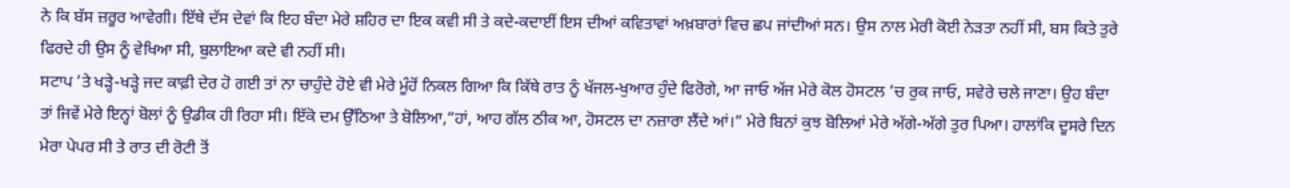ਨੇ ਕਿ ਬੱਸ ਜ਼ਰੂਰ ਆਵੇਗੀ। ਇੱਥੇ ਦੱਸ ਦੇਵਾਂ ਕਿ ਇਹ ਬੰਦਾ ਮੇਰੇ ਸ਼ਹਿਰ ਦਾ ਇਕ ਕਵੀ ਸੀ ਤੇ ਕਦੇ-ਕਦਾਈਂ ਇਸ ਦੀਆਂ ਕਵਿਤਾਵਾਂ ਅਖ਼ਬਾਰਾਂ ਵਿਚ ਛਪ ਜਾਂਦੀਆਂ ਸਨ। ਉਸ ਨਾਲ ਮੇਰੀ ਕੋਈ ਨੇੜਤਾ ਨਹੀਂ ਸੀ, ਬਸ ਕਿਤੇ ਤੁਰੇ ਫਿਰਦੇ ਹੀ ਉਸ ਨੂੰ ਵੇਖਿਆ ਸੀ, ਬੁਲਾਇਆ ਕਦੇ ਵੀ ਨਹੀਂ ਸੀ।
ਸਟਾਪ ’ਤੇ ਖੜ੍ਹੇ-ਖੜ੍ਹੇ ਜਦ ਕਾਫ਼ੀ ਦੇਰ ਹੋ ਗਈ ਤਾਂ ਨਾ ਚਾਹੁੰਦੇ ਹੋਏ ਵੀ ਮੇਰੇ ਮੂੰਹੋਂ ਨਿਕਲ ਗਿਆ ਕਿ ਕਿੱਥੇ ਰਾਤ ਨੂੰ ਖੱਜਲ-ਖੁਆਰ ਹੁੰਦੇ ਫਿਰੋਗੇ, ਆ ਜਾਓ ਅੱਜ ਮੇਰੇ ਕੋਲ ਹੋਸਟਲ ’ਚ ਰੁਕ ਜਾਓ, ਸਵੇਰੇ ਚਲੇ ਜਾਣਾ। ਉਹ ਬੰਦਾ ਤਾਂ ਜਿਵੇਂ ਮੇਰੇ ਇਨ੍ਹਾਂ ਬੋਲਾਂ ਨੂੰ ਉਡੀਕ ਹੀ ਰਿਹਾ ਸੀ। ਇੱਕੋ ਦਮ ਉੱਠਿਆ ਤੇ ਬੋਲਿਆ,“ਹਾਂ, ਆਹ ਗੱਲ ਠੀਕ ਆ, ਹੋਸਟਲ ਦਾ ਨਜ਼ਾਰਾ ਲੈਂਦੇ ਆਂ।” ਮੇਰੇ ਬਿਨਾਂ ਕੁਝ ਬੋਲਿਆਂ ਮੇਰੇ ਅੱਗੇ-ਅੱਗੇ ਤੁਰ ਪਿਆ। ਹਾਲਾਂਕਿ ਦੂਸਰੇ ਦਿਨ ਮੇਰਾ ਪੇਪਰ ਸੀ ਤੇ ਰਾਤ ਦੀ ਰੋਟੀ ਤੋਂ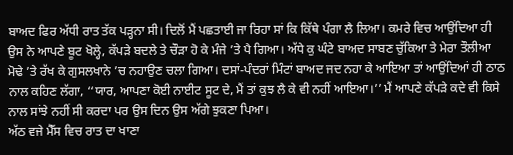ਬਾਅਦ ਫਿਰ ਅੱਧੀ ਰਾਤ ਤੱਕ ਪੜ੍ਹਨਾ ਸੀ। ਦਿਲੋਂ ਮੈਂ ਪਛਤਾਈ ਜਾ ਰਿਹਾ ਸਾਂ ਕਿ ਕਿੱਥੇ ਪੰਗਾ ਲੈ ਲਿਆ। ਕਮਰੇ ਵਿਚ ਆਉਂਦਿਆ ਹੀ ਉਸ ਨੇ ਆਪਣੇ ਬੂਟ ਖੋਲ੍ਹੇ, ਕੱਪੜੇ ਬਦਲੇ ਤੇ ਚੌੜਾ ਹੋ ਕੇ ਮੰਜੇ ’ਤੇ ਪੈ ਗਿਆ। ਅੱਧੇ ਕੁ ਘੰਟੇ ਬਾਅਦ ਸਾਬਣ ਚੁੱਕਿਆ ਤੇ ਮੇਰਾ ਤੌਲੀਆ ਮੋਢੇ ’ਤੇ ਰੱਖ ਕੇ ਗੁਸਲਖਾਨੇ ’ਚ ਨਹਾਉਣ ਚਲਾ ਗਿਆ। ਦਸਾਂ-ਪੰਦਰਾਂ ਮਿੰਟਾਂ ਬਾਅਦ ਜਦ ਨਹਾ ਕੇ ਆਇਆ ਤਾਂ ਆਉਂਦਿਆਂ ਹੀ ਠਾਠ ਨਾਲ ਕਹਿਣ ਲੱਗਾ, ‘‘ਯਾਰ, ਆਪਣਾ ਕੋਈ ਨਾਈਟ ਸੂਟ ਦੇ, ਮੈਂ ਤਾਂ ਕੁਝ ਲੈ ਕੇ ਵੀ ਨਹੀਂ ਆਇਆ।’’ ਮੈਂ ਆਪਣੇ ਕੱਪੜੇ ਕਦੇ ਵੀ ਕਿਸੇ ਨਾਲ ਸਾਂਝੇ ਨਹੀਂ ਸੀ ਕਰਦਾ ਪਰ ਉਸ ਦਿਨ ਉਸ ਅੱਗੇ ਝੁਕਣਾ ਪਿਆ।
ਅੱਠ ਵਜੇ ਮੈੱਸ ਵਿਚ ਰਾਤ ਦਾ ਖਾਣਾ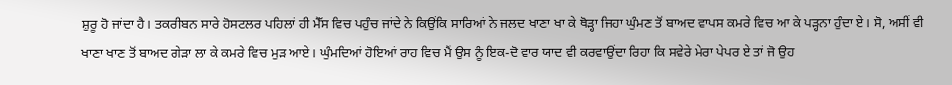ਸ਼ੁਰੂ ਹੋ ਜਾਂਦਾ ਹੈ। ਤਕਰੀਬਨ ਸਾਰੇ ਹੋਸਟਲਰ ਪਹਿਲਾਂ ਹੀ ਮੈੱਸ ਵਿਚ ਪਹੁੰਚ ਜਾਂਦੇ ਨੇ ਕਿਉਂਕਿ ਸਾਰਿਆਂ ਨੇ ਜਲਦ ਖਾਣਾ ਖਾ ਕੇ ਥੋੜ੍ਹਾ ਜਿਹਾ ਘੁੰਮਣ ਤੋਂ ਬਾਅਦ ਵਾਪਸ ਕਮਰੇ ਵਿਚ ਆ ਕੇ ਪੜ੍ਹਨਾ ਹੁੰਦਾ ਏ। ਸੋ, ਅਸੀਂ ਵੀ ਖਾਣਾ ਖਾਣ ਤੋਂ ਬਾਅਦ ਗੇੜਾ ਲਾ ਕੇ ਕਮਰੇ ਵਿਚ ਮੁੜ ਆਏ। ਘੁੰਮਦਿਆਂ ਹੋਇਆਂ ਰਾਹ ਵਿਚ ਮੈਂ ਉਸ ਨੂੰ ਇਕ-ਦੋ ਵਾਰ ਯਾਦ ਵੀ ਕਰਵਾਉਂਦਾ ਰਿਹਾ ਕਿ ਸਵੇਰੇ ਮੇਰਾ ਪੇਪਰ ਏ ਤਾਂ ਜੋ ਉਹ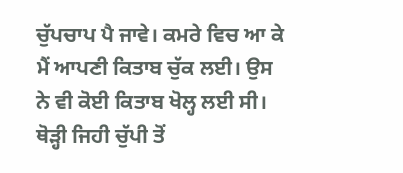ਚੁੱਪਚਾਪ ਪੈ ਜਾਵੇ। ਕਮਰੇ ਵਿਚ ਆ ਕੇ ਮੈਂ ਆਪਣੀ ਕਿਤਾਬ ਚੁੱਕ ਲਈ। ਉਸ ਨੇ ਵੀ ਕੋਈ ਕਿਤਾਬ ਖੋਲ੍ਹ ਲਈ ਸੀ। ਥੋੜ੍ਹੀ ਜਿਹੀ ਚੁੱਪੀ ਤੋਂ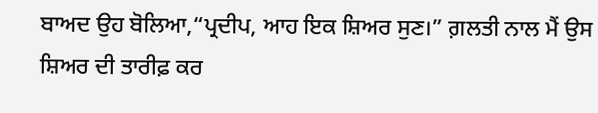ਬਾਅਦ ਉਹ ਬੋਲਿਆ,“ਪ੍ਰਦੀਪ, ਆਹ ਇਕ ਸ਼ਿਅਰ ਸੁਣ।” ਗ਼ਲਤੀ ਨਾਲ ਮੈਂ ਉਸ ਸ਼ਿਅਰ ਦੀ ਤਾਰੀਫ਼ ਕਰ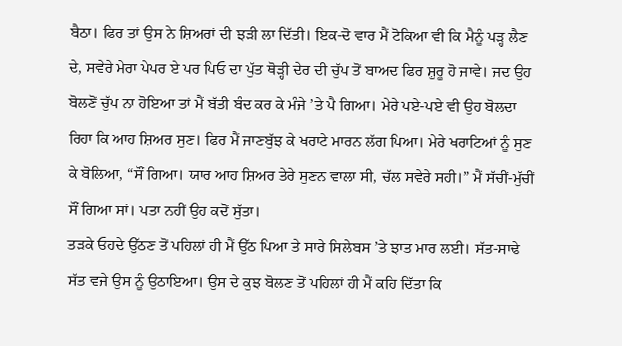ਬੈਠਾ। ਫਿਰ ਤਾਂ ਉਸ ਨੇ ਸ਼ਿਅਰਾਂ ਦੀ ਝੜੀ ਲਾ ਦਿੱਤੀ। ਇਕ-ਦੋ ਵਾਰ ਮੈਂ ਟੋਕਿਆ ਵੀ ਕਿ ਮੈਨੂੰ ਪੜ੍ਹ ਲੈਣ ਦੇ, ਸਵੇਰੇ ਮੇਰਾ ਪੇਪਰ ਏ ਪਰ ਪਿਓ ਦਾ ਪੁੱਤ ਥੋੜ੍ਹੀ ਦੇਰ ਦੀ ਚੁੱਪ ਤੋਂ ਬਾਅਦ ਫਿਰ ਸ਼ੁਰੂ ਹੋ ਜਾਵੇ। ਜਦ ਉਹ ਬੋਲਣੋਂ ਚੁੱਪ ਨਾ ਹੋਇਆ ਤਾਂ ਮੈਂ ਬੱਤੀ ਬੰਦ ਕਰ ਕੇ ਮੰਜੇ ’ਤੇ ਪੈ ਗਿਆ। ਮੇਰੇ ਪਏ-ਪਏ ਵੀ ਉਹ ਬੋਲਦਾ ਰਿਹਾ ਕਿ ਆਹ ਸ਼ਿਅਰ ਸੁਣ। ਫਿਰ ਮੈਂ ਜਾਣਬੁੱਝ ਕੇ ਖਰਾਟੇ ਮਾਰਨ ਲੱਗ ਪਿਆ। ਮੇਰੇ ਖਰਾਟਿਆਂ ਨੂੰ ਸੁਣ ਕੇ ਬੋਲਿਆ, “ਸੌਂ ਗਿਆ। ਯਾਰ ਆਹ ਸ਼ਿਅਰ ਤੇਰੇ ਸੁਣਨ ਵਾਲਾ ਸੀ, ਚੱਲ ਸਵੇਰੇ ਸਹੀ।” ਮੈਂ ਸੱਚੀਂ-ਮੁੱਚੀਂ ਸੌਂ ਗਿਆ ਸਾਂ। ਪਤਾ ਨਹੀਂ ਉਹ ਕਦੋਂ ਸੁੱਤਾ।
ਤੜਕੇ ਓਹਦੇ ਉੱਠਣ ਤੋਂ ਪਹਿਲਾਂ ਹੀ ਮੈਂ ਉੱਠ ਪਿਆ ਤੇ ਸਾਰੇ ਸਿਲੇਬਸ ’ਤੇ ਝਾਤ ਮਾਰ ਲਈ। ਸੱਤ-ਸਾਢੇ ਸੱਤ ਵਜੇ ਉਸ ਨੂੰ ਉਠਾਇਆ। ਉਸ ਦੇ ਕੁਝ ਬੋਲਣ ਤੋਂ ਪਹਿਲਾਂ ਹੀ ਮੈਂ ਕਹਿ ਦਿੱਤਾ ਕਿ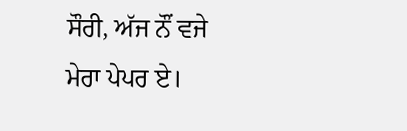ਸੌਰੀ, ਅੱਜ ਨੌਂ ਵਜੇ ਮੇਰਾ ਪੇਪਰ ਏ।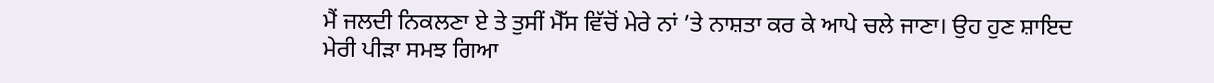ਮੈਂ ਜਲਦੀ ਨਿਕਲਣਾ ਏ ਤੇ ਤੁਸੀਂ ਮੈੱਸ ਵਿੱਚੋਂ ਮੇਰੇ ਨਾਂ ’ਤੇ ਨਾਸ਼ਤਾ ਕਰ ਕੇ ਆਪੇ ਚਲੇ ਜਾਣਾ। ਉਹ ਹੁਣ ਸ਼ਾਇਦ ਮੇਰੀ ਪੀੜਾ ਸਮਝ ਗਿਆ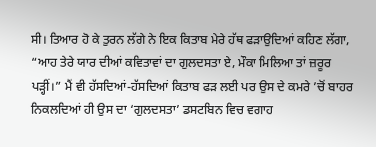ਸੀ। ਤਿਆਰ ਹੋ ਕੇ ਤੁਰਨ ਲੱਗੇ ਨੇ ਇਕ ਕਿਤਾਬ ਮੇਰੇ ਹੱਥ ਫੜਾਉਦਿਆਂ ਕਹਿਣ ਲੱਗਾ, “ਆਹ ਤੇਰੇ ਯਾਰ ਦੀਆਂ ਕਵਿਤਾਵਾਂ ਦਾ ਗੁਲਦਸਤਾ ਏ, ਮੌਕਾ ਮਿਲਿਆ ਤਾਂ ਜ਼ਰੂਰ ਪੜ੍ਹੀਂ।” ਮੈਂ ਵੀ ਹੱਸਦਿਆਂ-ਹੱਸਦਿਆਂ ਕਿਤਾਬ ਫੜ ਲਈ ਪਰ ਉਸ ਦੇ ਕਮਰੇ ’ਚੋਂ ਬਾਹਰ ਨਿਕਲਦਿਆਂ ਹੀ ਉਸ ਦਾ ‘ਗੁਲਦਸਤਾ’ ਡਸਟਬਿਨ ਵਿਚ ਵਗਾਹ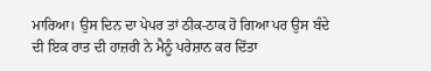ਮਾਰਿਆ। ਉਸ ਦਿਨ ਦਾ ਪੇਪਰ ਤਾਂ ਠੀਕ-ਠਾਕ ਹੋ ਗਿਆ ਪਰ ਉਸ ਬੰਦੇ ਦੀ ਇਕ ਰਾਤ ਦੀ ਹਾਜ਼ਰੀ ਨੇ ਮੈਨੂੰ ਪਰੇਸ਼ਾਨ ਕਰ ਦਿੱਤਾ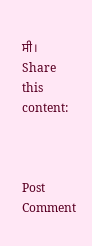ਸੀ।
Share this content:



Post Comment